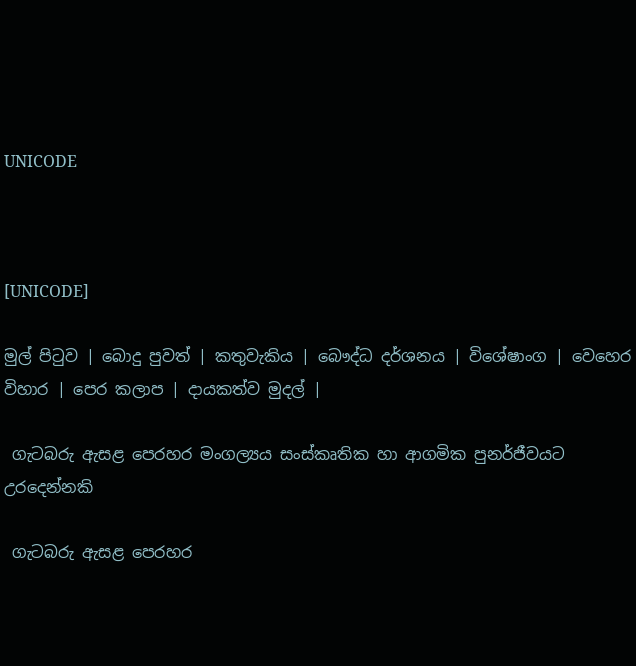UNICODE



[UNICODE]

මුල් පිටුව | බොදු පුවත් | කතුවැකිය | බෞද්ධ දර්ශනය | විශේෂාංග | වෙහෙර විහාර | පෙර කලාප | දායකත්ව මුදල් |

 ගැටබරු ඇසළ පෙරහර මංගල්‍යය සංස්කෘතික හා ආගමික පුනර්ජීවයට උරදෙන්නකි

 ගැටබරු ඇසළ පෙරහර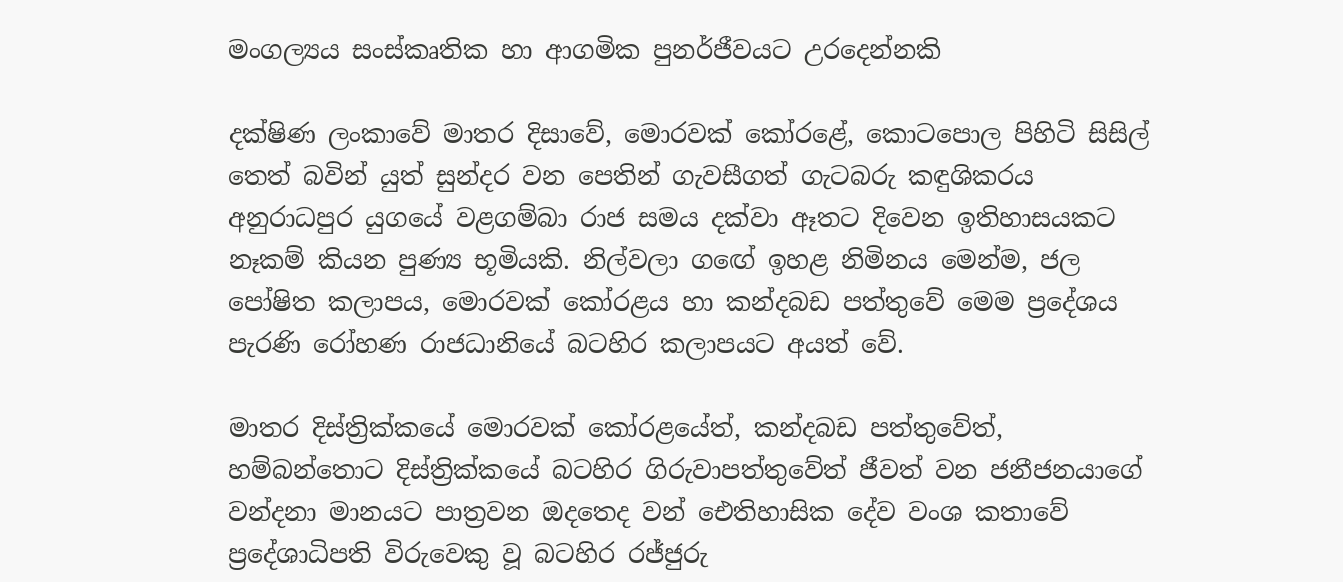මංගල්‍යය සංස්කෘතික හා ආගමික පුනර්ජීවයට උරදෙන්නකි

දක්ෂිණ ලංකාවේ මාතර දිසාවේ, මොරවක් කෝරළේ, කොටපොල පිහිටි සිසිල් තෙත් බවින් යුත් සුන්දර වන පෙතින් ගැවසීගත් ගැටබරු කඳුශිකරය අනුරාධපුර යුගයේ වළගම්බා රාජ සමය දක්වා ඈතට දිවෙන ඉතිහාසයකට නෑකම් කියන පුණ්‍ය භූමියකි. නිල්වලා ගඟේ ඉහළ නිමිනය මෙන්ම, ජල පෝෂිත කලාපය, මොරවක් කෝරළය හා කන්දබඩ පත්තුවේ මෙම ප්‍රදේශය පැරණි රෝහණ රාජධානියේ බටහිර කලාපයට අයත් වේ.

මාතර දිස්ත්‍රික්කයේ මොරවක් කෝරළයේත්, කන්දබඩ පත්තුවේත්, හම්බන්තොට දිස්ත්‍රික්කයේ බටහිර ගිරුවාපත්තුවේත් ජීවත් වන ජනීජනයාගේ වන්දනා මානයට පාත්‍රවන ඔදතෙද වන් ඓතිහාසික දේව වංශ කතාවේ ප්‍රදේශාධිපති විරුවෙකු වූ බටහිර රජ්ජුරු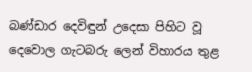බණ්ඩාර දෙවිඳුන් උදෙසා පිහිට වූ දෙවොල ගැටබරු ලෙන් විහාරය තුළ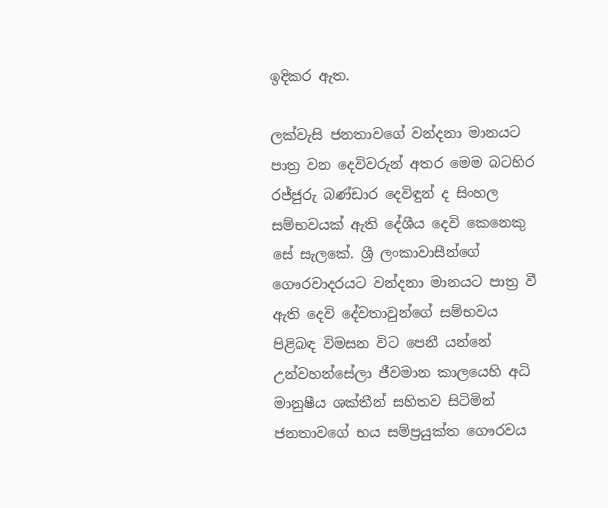ඉදිකර ඇත.

ලක්වැසි ජනතාවගේ වන්දනා මානයට පාත්‍ර වන දෙවිවරුන් අතර මෙම බටහිර රජ්ජුරු බණ්ඩාර දෙවිඳුන් ද සිංහල සම්භවයක් ඇති දේශීය දෙවි කෙනෙකු සේ සැලකේ. ශ්‍රී ලංකාවාසීන්ගේ ගෞරවාදරයට වන්දනා මානයට පාත්‍ර වී ඇති දෙවි දේවතාවුන්ගේ සම්භවය පිළිබඳ විමසන විට පෙනී යන්නේ උන්වහන්සේලා ජීවමාන කාලයෙහි අධි මානුෂීය ශක්තීන් සහිතව සිටිමින් ජනතාවගේ භය සම්ප්‍රයුක්ත ගෞරවය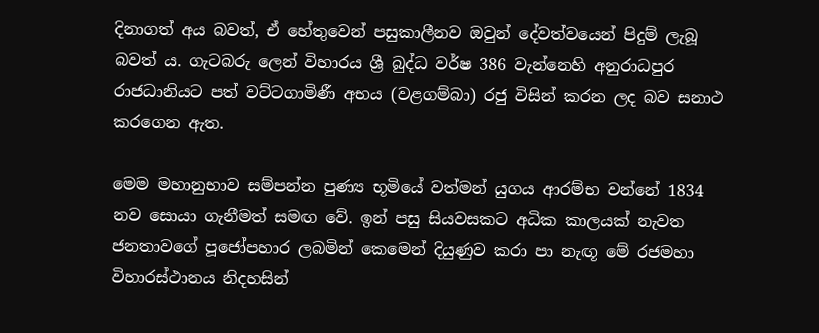දිනාගත් අය බවත්, ඒ හේතුවෙන් පසුකාලීනව ඔවුන් දේවත්වයෙන් පිදුම් ලැබූ බවත් ය. ගැටබරු ලෙන් විහාරය ශ්‍රී බුද්ධ වර්ෂ 386 වැන්නෙහි අනුරාධපුර රාජධානියට පත් වට්ටගාමිණී අභය (වළගම්බා) රජු විසින් කරන ලද බව සනාථ කරගෙන ඇත.

මෙම මහානුභාව සම්පන්න පුණ්‍ය භූමියේ වත්මන් යුගය ආරම්භ වන්නේ 1834 නව සොයා ගැනීමත් සමඟ වේ. ඉන් පසු සියවසකට අධික කාලයක් නැවත ජනතාවගේ පූජෝපහාර ලබමින් කෙමෙන් දියුණුව කරා පා නැඟූ මේ රජමහා විහාරස්ථානය නිදහසින්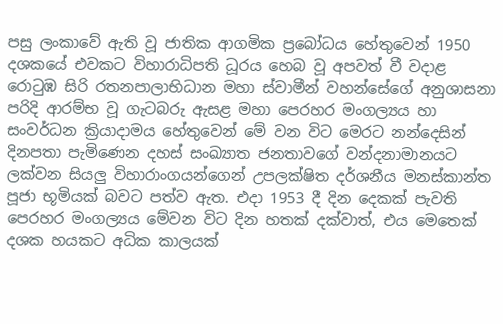පසු ලංකාවේ ඇති වූ ජාතික ආගමික ප්‍රබෝධය හේතුවෙන් 1950 දශකයේ එවකට විහාරාධිපති ධූරය හෙබ වූ අපවත් වී වදාළ රොටුඹ සිරි රතනපාලාභිධාන මහා ස්වාමීන් වහන්සේගේ අනුශාසනා පරිදි ආරම්භ වූ ගැටබරු ඇසළ මහා පෙරහර මංගල්‍යය හා සංවර්ධන ක්‍රියාදාමය හේතුවෙන් මේ වන විට මෙරට නන්දෙසින් දිනපතා පැමිණෙන දහස් සංඛ්‍යාත ජනතාවගේ වන්දනාමානයට ලක්වන සියලු විහාරාංගයන්ගෙන් උපලක්ෂිත දර්ශනීය මනස්කාන්ත පූජා භූමියක් බවට පත්ව ඇත. එදා 1953 දී දින දෙකක් පැවති පෙරහර මංගල්‍යය මේවන විට දින හතක් දක්වාත්, එය මෙතෙක් දශක හයකට අධික කාලයක්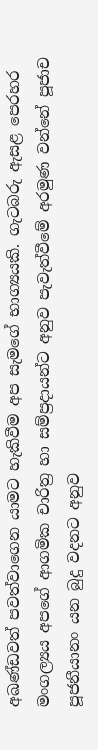අඛණ්ඩවත් පවත්වාගෙන යාමට හැකිවීම අප සැමගේ භාග්‍යයකි. ගැටබරු ඇසළ පෙරහර මංගල්‍යය අපගේ ආගමික චාරිත්‍ර හා සම්ප්‍රදායන්ට අනුව පැවැත්වීමේ අරමුණ වන්නේ පූජාච පූජනීයානං යන බුදු වදනට අනුව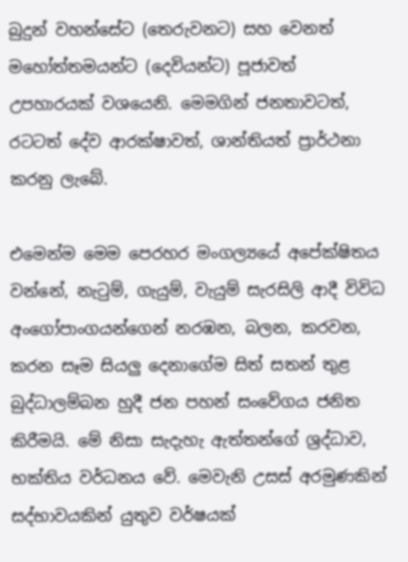බුදුන් වහන්සේට (තෙරුවනට) සහ වෙනත් මහෝත්තමයන්ට (දෙවියන්ට) පූජාවත් උපහාරයක් වශයෙනි. මෙමගින් ජනතාවටත්, රටටත් දේව ආරක්ෂාවත්, ශාන්තියත් ප්‍රාර්ථනා කරනු ලැබේ.

එමෙන්ම මෙම පෙරහර මංගල්‍යයේ අපේක්ෂිතය වන්නේ, නැටුම්, ගැයුම්, වැයුම් සැරසිලි ආදී විවිධ අංගෝපාංගයන්ගෙන් නරඹන, බලන, කරවන, කරන සෑම සියලු දෙනාගේම සිත් සතන් තුළ බුද්ධාලම්බන හුදී ජන පහන් සංවේගය ජනිත කිරීමයි. මේ නිසා සැදැහැ ඇත්තන්ගේ ශ්‍රද්ධාව, භක්තිය වර්ධනය වේ. මෙවැනි උසස් අරමුණකින් සද්භාවයකින් යුතුව වර්ෂයක්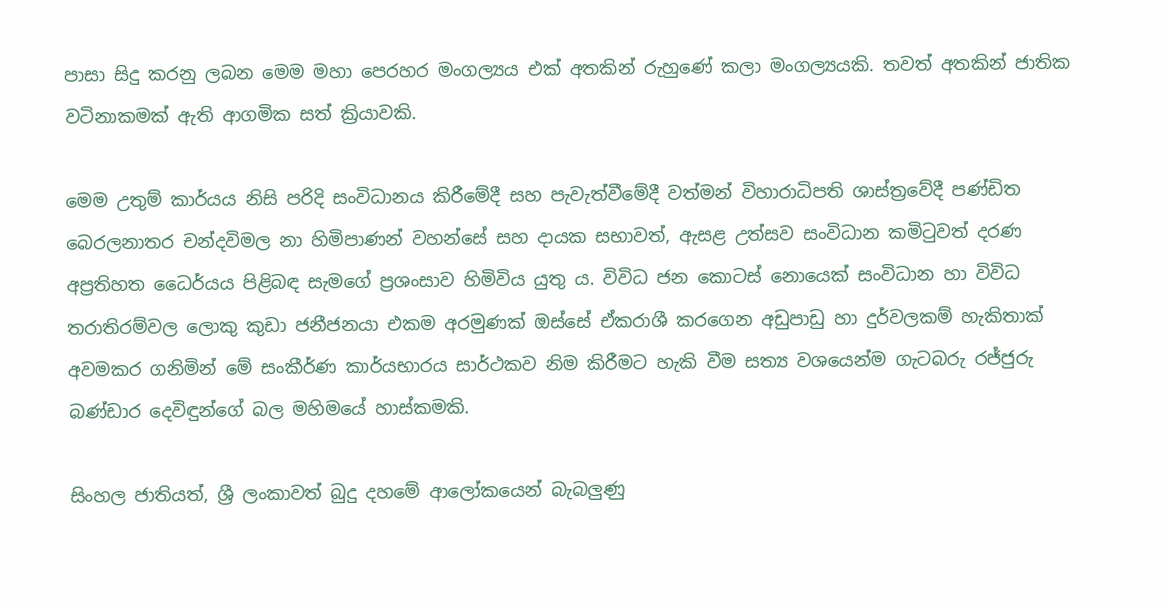පාසා සිදු කරනු ලබන මෙම මහා පෙරහර මංගල්‍යය එක් අතකින් රුහුණේ කලා මංගල්‍යයකි. තවත් අතකින් ජාතික වටිනාකමක් ඇති ආගමික සත් ක්‍රියාවකි.

මෙම උතුම් කාර්යය නිසි පරිදි සංවිධානය කිරීමේදී සහ පැවැත්වීමේදී වත්මන් විහාරාධිපති ශාස්ත්‍රවේදී පණ්ඩිත බෙරලනාතර චන්දවිමල නා හිමිපාණන් වහන්සේ සහ දායක සභාවත්, ඇසළ උත්සව සංවිධාන කමිටුවත් දරණ අප්‍රතිහත ධෛර්යය පිළිබඳ සැමගේ ප්‍රශංසාව හිමිවිය යුතු ය. විවිධ ජන කොටස් නොයෙක් සංවිධාන හා විවිධ තරාතිරම්වල ලොකු කුඩා ජනීජනයා එකම අරමුණක් ඔස්සේ ඒකරාශී කරගෙන අඩුපාඩු හා දුර්වලකම් හැකිතාක් අවමකර ගනිමින් මේ සංකීර්ණ කාර්යභාරය සාර්ථකව නිම කිරීමට හැකි වීම සත්‍ය වශයෙන්ම ගැටබරු රජ්ජුරු බණ්ඩාර දෙවිඳුන්ගේ බල මහිමයේ හාස්කමකි.

සිංහල ජාතියත්, ශ්‍රී ලංකාවත් බුදු දහමේ ආලෝකයෙන් බැබලුණු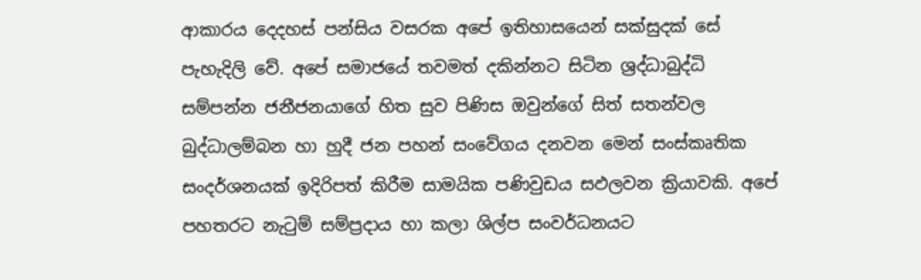ආකාරය දෙදහස් පන්සිය වසරක අපේ ඉතිහාසයෙන් සක්සුදක් සේ පැහැදිලි වේ. අපේ සමාජයේ තවමත් දකින්නට සිටින ශ්‍රද්ධාබුද්ධි සම්පන්න ජනීජනයාගේ හිත සුව පිණිස ඔවුන්ගේ සිත් සතන්වල බුද්ධාලම්බන හා හුදී ජන පහන් සංවේගය දනවන මෙන් සංස්කෘතික සංදර්ශනයක් ඉදිරිපත් කිරීම සාමයික පණිවුඩය සඵලවන ක්‍රියාවකි. අපේ පහතරට නැටුම් සම්ප්‍රදාය හා කලා ශිල්ප සංවර්ධනයට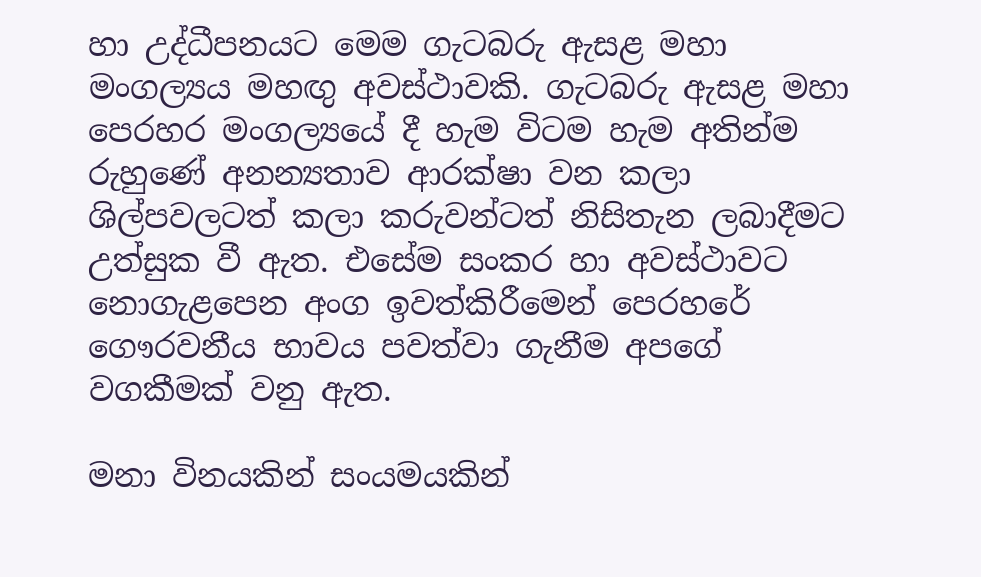හා උද්ධීපනයට මෙම ගැටබරු ඇසළ මහා මංගල්‍යය මහඟු අවස්ථාවකි. ගැටබරු ඇසළ මහා පෙරහර මංගල්‍යයේ දී හැම විටම හැම අතින්ම රුහුණේ අනන්‍යතාව ආරක්ෂා වන කලා ශිල්පවලටත් කලා කරුවන්ටත් නිසිතැන ලබාදීමට උත්සුක වී ඇත. එසේම සංකර හා අවස්ථාවට නොගැළපෙන අංග ඉවත්කිරීමෙන් පෙරහරේ ගෞරවනීය භාවය පවත්වා ගැනීම අපගේ වගකීමක් වනු ඇත.

මනා විනයකින් සංයමයකින්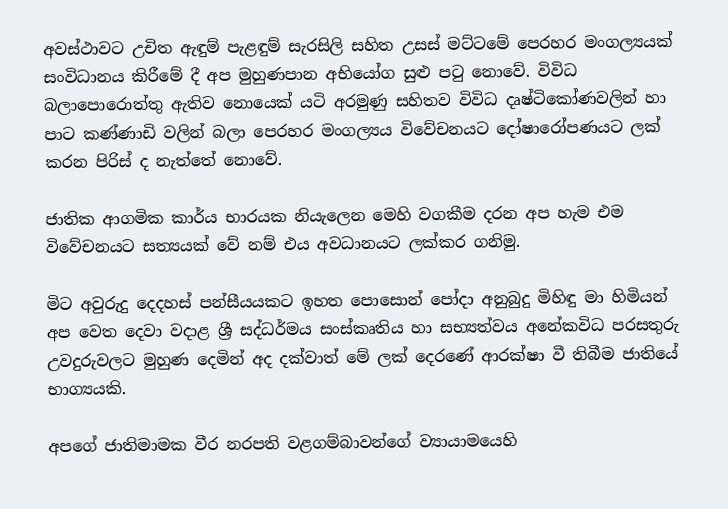අවස්ථාවට උචිත ඇඳුම් පැළඳුම් සැරසිලි සහිත උසස් මට්ටමේ පෙරහර මංගල්‍යයක් සංවිධානය කිරීමේ දී අප මුහුණපාන අභියෝග සුළු පටු නොවේ. විවිධ බලාපොරොත්තු ඇතිව නොයෙක් යටි අරමුණු සහිතව විවිධ දෘෂ්ටිකෝණවලින් හා පාට කණ්ණාඩි වලින් බලා පෙරහර මංගල්‍යය විවේචනයට දෝෂාරෝපණයට ලක් කරන පිරිස් ද නැත්තේ නොවේ.

ජාතික ආගමික කාර්ය භාරයක නියැලෙන මෙහි වගකීම දරන අප හැම එම විවේචනයට සත්‍යයක් වේ නම් එය අවධානයට ලක්කර ගනිමු.

මිට අවුරුදු දෙදහස් පන්සීයයකට ඉහත පොසොන් පෝදා අනුබුදු මිහිඳු මා හිමියන් අප වෙත දෙවා වදාළ ශ්‍රී සද්ධර්මය සංස්කෘතිය හා සභ්‍යත්වය අනේකවිධ පරසතුරු උවදුරුවලට මුහුණ දෙමින් අද දක්වාත් මේ ලක් දෙරණේ ආරක්ෂා වී තිබීම ජාතියේ භාග්‍යයකි.

අපගේ ජාතිමාමක වීර නරපති වළගම්බාවන්ගේ ව්‍යායාමයෙහි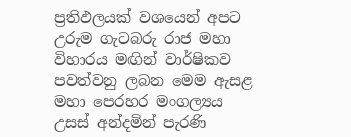ප්‍රතිඵලයක් වශයෙන් අපට උරුම ගැටබරු රාජ මහා විහාරය මඟින් වාර්ෂිකව පවත්වනු ලබන මෙම ඇසළ මහා පෙරහර මංගල්‍යය උසස් අන්දමින් පැරණි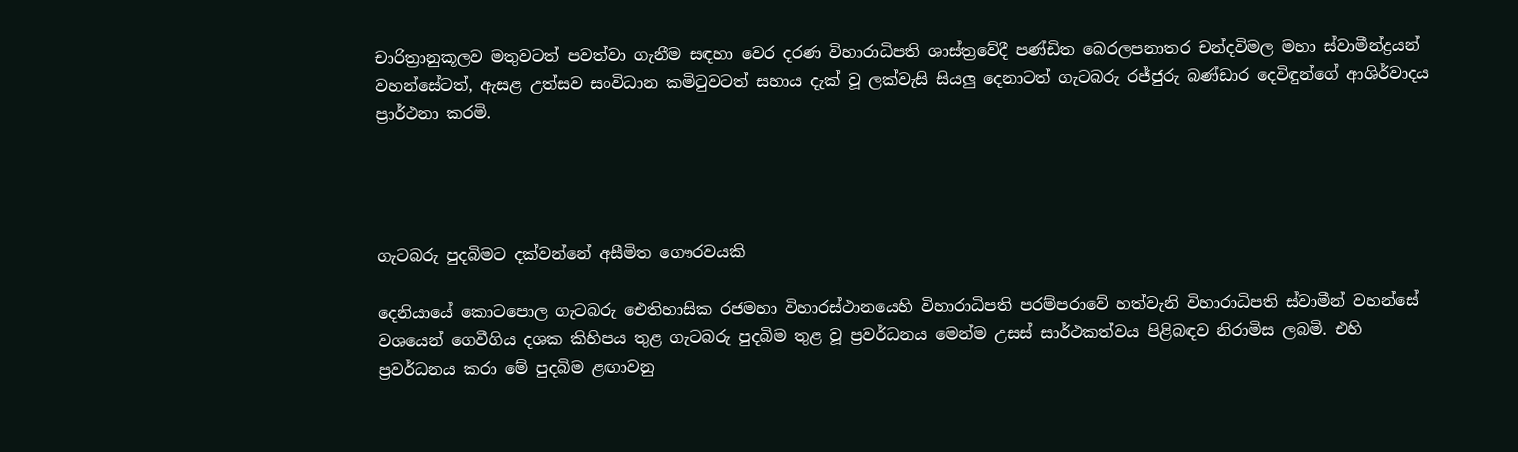චාරිත්‍රානුකූලව මතුවටත් පවත්වා ගැනීම සඳහා වෙර දරණ විහාරාධිපති ශාස්ත්‍රවේදී පණ්ඩිත බෙරලපනාතර චන්දවිමල මහා ස්වාමීන්ද්‍රයන් වහන්සේටත්, ඇසළ උත්සව සංවිධාන කමිටුවටත් සහාය දැක් වූ ලක්වැසි සියලු දෙනාටත් ගැටබරු රජ්ජුරු බණ්ඩාර දෙවිඳුන්ගේ ආශිර්වාදය ප්‍රාර්ථනා කරමි.




ගැටබරු පුදබිමට දක්වන්නේ අසීමිත ගෞරවයකි

දෙනියායේ කොටපොල ගැටබරු ඓතිහාසික රජමහා විහාරස්ථානයෙහි විහාරාධිපති පරම්පරාවේ හත්වැනි විහාරාධිපති ස්වාමීන් වහන්සේ වශයෙන් ගෙවීගිය දශක කිහිපය තුළ ගැටබරු පුදබිම තුළ වූ ප්‍රවර්ධනය මෙන්ම උසස් සාර්ථකත්වය පිළිබඳව නිරාමිස ලබමි. එහි ප්‍රවර්ධනය කරා මේ පුදබිම ළඟාවනු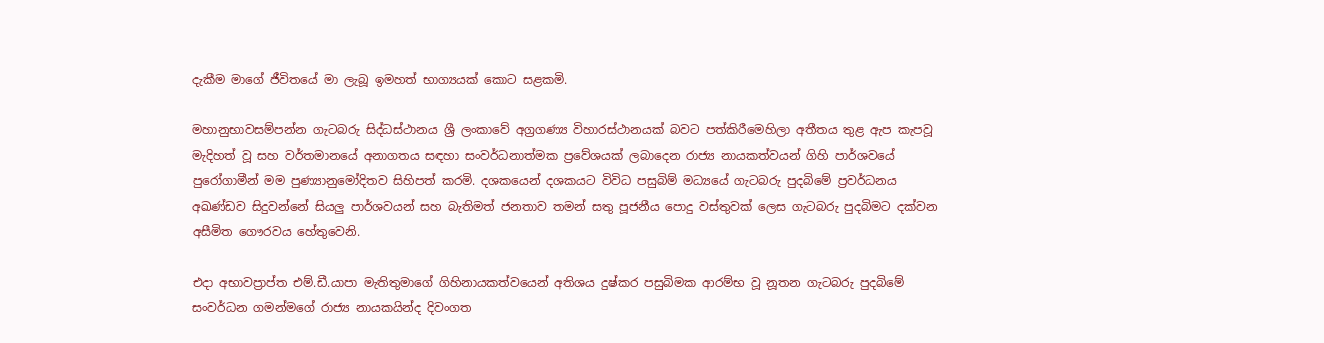දැකීම මාගේ ජීවිතයේ මා ලැබූ ඉමහත් භාග්‍යයක් කොට සළකමි.

මහානුභාවසම්පන්න ගැටබරු සිද්ධස්ථානය ශ්‍රී ලංකාවේ අග්‍රගණ්‍ය විහාරස්ථානයක් බවට පත්කිරීමෙහිලා අතීතය තුළ ඇප කැපවූ මැදිහත් වූ සහ වර්තමානයේ අනාගතය සඳහා සංවර්ධනාත්මක ප්‍රවේශයක් ලබාදෙන රාජ්‍ය නායකත්වයන් ගිහි පාර්ශවයේ පුරෝගාමීන් මම පුණ්‍යානුමෝදිතව සිහිපත් කරමි. දශකයෙන් දශකයට විවිධ පසුබිම් මධ්‍යයේ ගැටබරු පුදබිමේ ප්‍රවර්ධනය අඛණ්ඩව සිදුවන්නේ සියලු පාර්ශවයන් සහ බැතිමත් ජනතාව තමන් සතු පූජනීය පොදු වස්තුවක් ලෙස ගැටබරු පුදබිමට දක්වන අසීමිත ගෞරවය හේතුවෙනි.

එදා අභාවප්‍රාප්ත එම්.ඩී.යාපා මැතිතුමාගේ ගිහිනායකත්වයෙන් අතිශය දුෂ්කර පසුබිමක ආරම්භ වූ නූතන ගැටබරු පුදබිමේ සංවර්ධන ගමන්මගේ රාජ්‍ය නායකයින්ද දිවංගත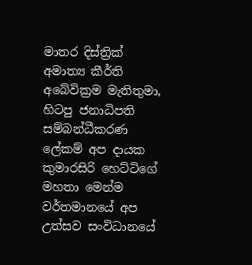මාතර දිස්ත්‍රික් අමාත්‍ය කීර්ති අබේවික්‍රම මැතිතුමා, හිටපු ජනාධිපති සම්බන්ධීකරණ ලේකම් අප දායක කුමාරසිරි හෙට්ටිගේ මහතා මෙන්ම වර්තමානයේ අප උත්සව සංවිධානයේ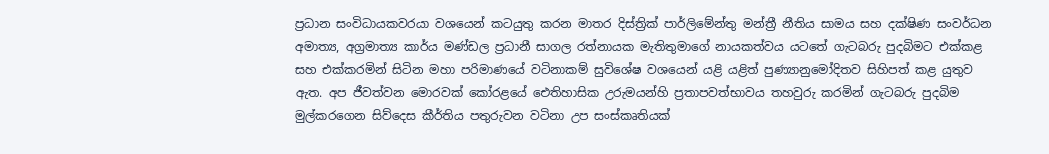ප්‍රධාන සංවිධායකවරයා වශයෙන් කටයුතු කරන මාතර දිස්ත්‍රික් පාර්ලිමේන්තු මන්ත්‍රී නීතිය සාමය සහ දක්ෂිණ සංවර්ධන අමාත්‍ය, අග්‍රමාත්‍ය කාර්ය මණ්ඩල ප්‍රධානී සාගල රත්නායක මැතිතුමාගේ නායකත්වය යටතේ ගැටබරු පුදබිමට එක්කළ සහ එක්කරමින් සිටින මහා පරිමාණයේ වටිනාකම් සුවිශේෂ වශයෙන් යළි යළිත් පුණ්‍යානුමෝදිතව සිහිපත් කළ යුතුව ඇත. අප ජීවත්වන මොරවක් කෝරළයේ ඓතිහාසික උරුමයන්හි ප්‍රතාපවත්භාවය තහවුරු කරමින් ගැටබරු පුදබිම මුල්කරගෙන සිව්දෙස කීර්තිය පතුරුවන වටිනා උප සංස්කෘතියක්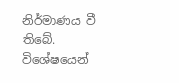නිර්මාණය වී තිබේ. විශේෂයෙන්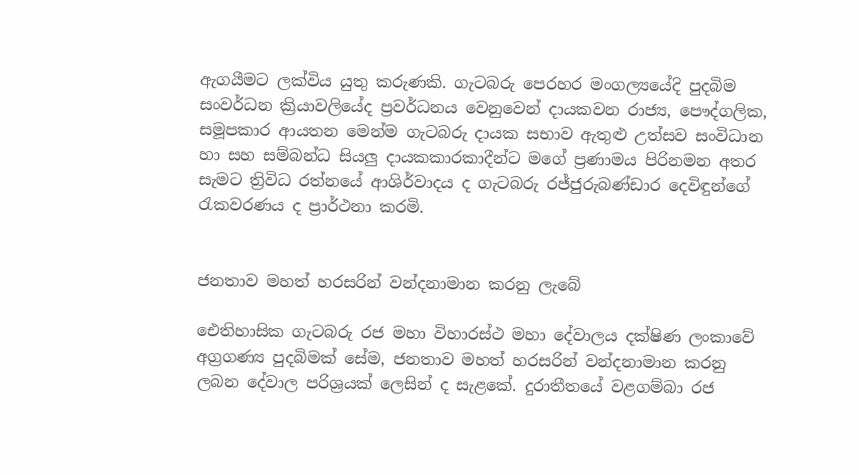ඇගයීමට ලක්විය යුතු කරුණකි. ගැටබරු පෙරහර මංගල්‍යයේදි පුදබිම සංවර්ධන ක්‍රියාවලියේද ප්‍රවර්ධනය වෙනුවෙන් දායකවන රාජ්‍ය, පෞද්ගලික, සමූපකාර ආයතන මෙන්ම ගැටබරු දායක සභාව ඇතුළු උත්සව සංවිධාන හා සහ සම්බන්ධ සියලු දායකකාරකාදීන්ට මගේ ප්‍රණාමය පිරිනමන අතර සැමට ත්‍රිවිධ රත්නයේ ආශිර්වාදය ද ගැටබරු රජ්ජුරුබණ්ඩාර දෙවිඳුන්ගේ රැකවරණය ද ප්‍රාර්ථනා කරමි.


ජනතාව මහත් හරසරින් වන්දනාමාන කරනු ලැබේ

ඓතිහාසික ගැටබරු රජ මහා විහාරස්ථ මහා දේවාලය දක්ෂිණ ලංකාවේ අග්‍රගණ්‍ය පුදබිමක් සේම, ජනතාව මහත් හරසරින් වන්දනාමාන කරනු ලබන දේවාල පරිශ්‍රයක් ලෙසින් ද සැළකේ. දුරාතීතයේ වළගම්බා රජ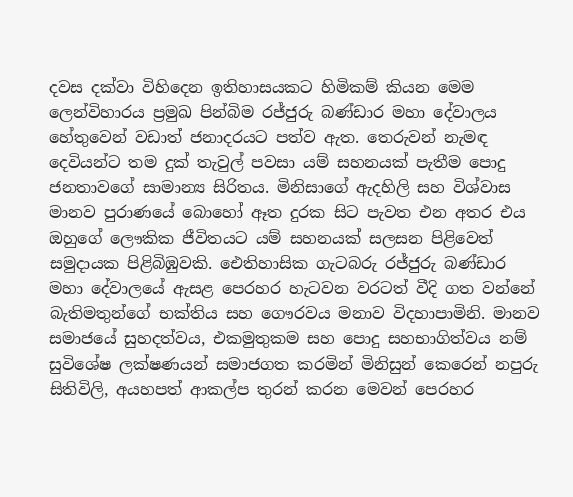දවස දක්වා විහිදෙන ඉතිහාසයකට හිමිකම් කියන මෙම ලෙන්විහාරය ප්‍රමුඛ පින්බිම රජ්ජුරු බණ්ඩාර මහා දේවාලය හේතුවෙන් වඩාත් ජනාදරයට පත්ව ඇත. තෙරුවන් නැමඳ දෙවියන්ට තම දුක් තැවුල් පවසා යම් සහනයක් පැතීම පොදු ජනතාවගේ සාමාන්‍ය සිරිතය. මිනිසාගේ ඇදහිලි සහ විශ්වාස මානව පුරාණයේ බොහෝ ඈත දුරක සිට පැවත එන අතර එය ඔහුගේ ලෞකික ජීවිතයට යම් සහනයක් සලසන පිළිවෙත් සමුදායක පිළිබිඹුවකි. ඓතිහාසික ගැටබරු රජ්ජුරු බණ්ඩාර මහා දේවාලයේ ඇසළ පෙරහර හැටවන වරටත් වීදි ගත වන්නේ බැතිමතුන්ගේ භක්තිය සහ ගෞරවය මනාව විදහාපාමිනි. මානව සමාජයේ සුහදත්වය, එකමුතුකම සහ පොදු සහභාගිත්වය නම් සුවිශේෂ ලක්ෂණයන් සමාජගත කරමින් මිනිසුන් කෙරෙන් නපුරු සිතිවිලි, අයහපත් ආකල්ප තුරන් කරන මෙවන් පෙරහර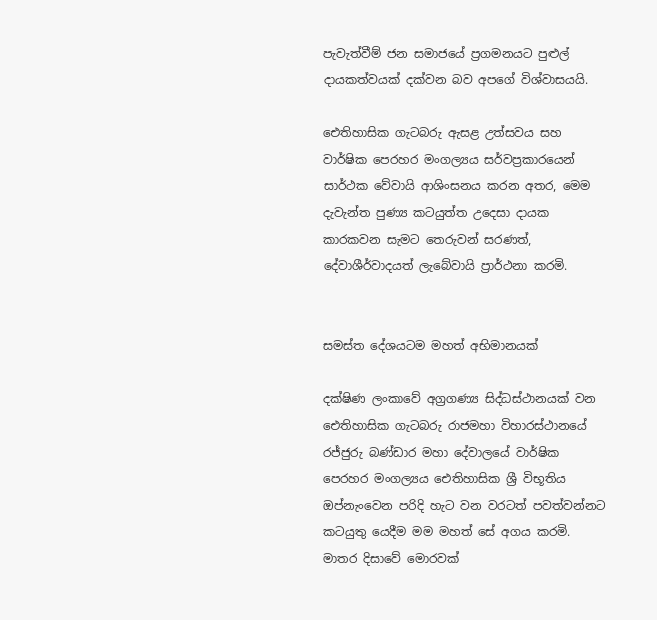පැවැත්වීම් ජන සමාජයේ ප්‍රගමනයට පුළුල් දායකත්වයක් දක්වන බව අපගේ විශ්වාසයයි.

ඓතිහාසික ගැටබරු ඇසළ උත්සවය සහ වාර්ෂික පෙරහර මංගල්‍යය සර්වප්‍රකාරයෙන් සාර්ථක වේවායි ආශිංසනය කරන අතර, මෙම දැවැන්ත පුණ්‍ය කටයුත්ත උදෙසා දායක කාරකවන සැමට තෙරුවන් සරණත්, දේවාශීර්වාදයත් ලැබේවායි ප්‍රාර්ථනා කරමි.


සමස්ත දේශයටම මහත් අභිමානයක්

දක්ෂිණ ලංකාවේ අග්‍රගණ්‍ය සිද්ධස්ථානයක් වන ඓතිහාසික ගැටබරු රාජමහා විහාරස්ථානයේ රජ්ජුරු බණ්ඩාර මහා දේවාලයේ වාර්ෂික පෙරහර මංගල්‍යය ඓතිහාසික ශ්‍රී විභූතිය ඔප්නැංවෙන පරිදි හැට වන වරටත් පවත්වන්නට කටයුතු යෙදීම මම මහත් සේ අගය කරමි. මාතර දිසාවේ මොරවක්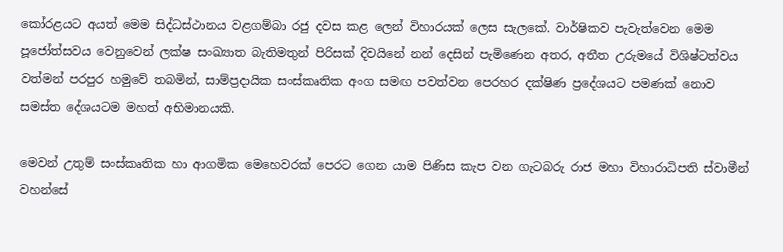කෝරළයට අයත් මෙම සිද්ධස්ථානය වළගම්බා රජු දවස කළ ලෙන් විහාරයක් ලෙස සැලකේ. වාර්ෂිකව පැවැත්වෙන මෙම පූජෝත්සවය වෙනුවෙන් ලක්ෂ සංඛ්‍යාත බැතිමතුන් පිරිසක් දිවයිනේ නන් දෙසින් පැමිණෙන අතර, අතීත උරුමයේ විශිෂ්ටත්වය වත්මන් පරපුර හමුවේ තබමින්, සාම්ප්‍රදායික සංස්කෘතික අංග සමඟ පවත්වන පෙරහර දක්ෂිණ ප්‍රදේශයට පමණක් නොව සමස්ත දේශයටම මහත් අභිමානයකි.

මෙවන් උතුම් සංස්කෘතික හා ආගමික මෙහෙවරක් පෙරට ගෙන යාම පිණිස කැප වන ගැටබරු රාජ මහා විහාරාධිපති ස්වාමීන් වහන්සේ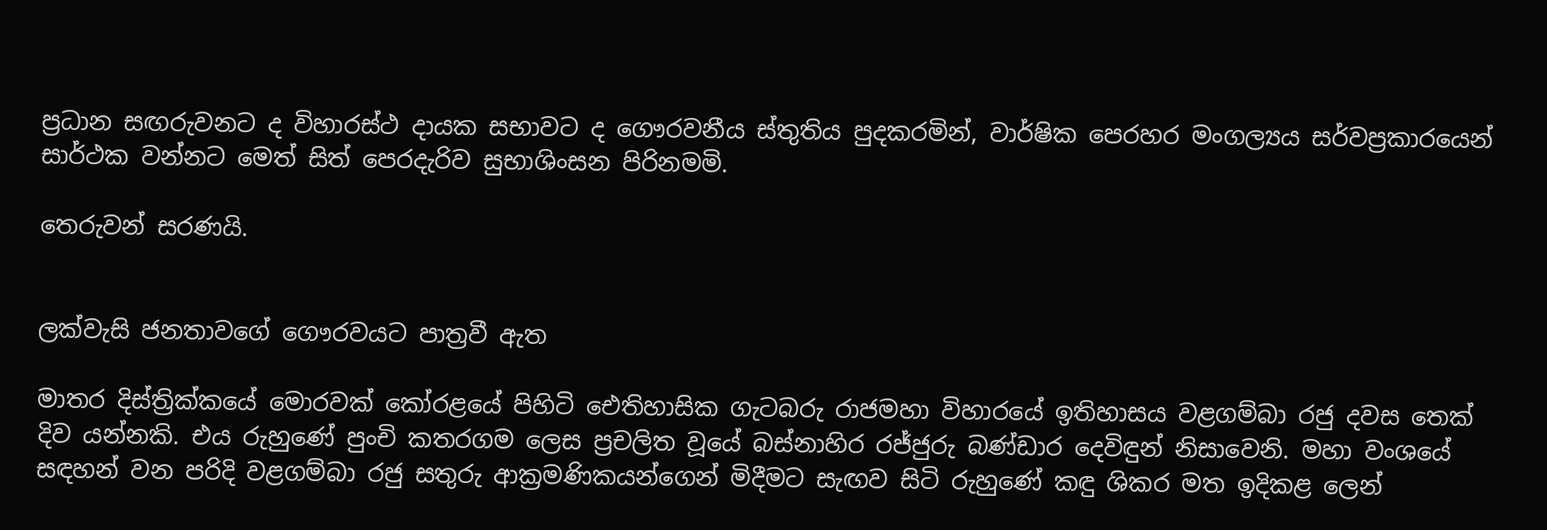ප්‍රධාන සඟරුවනට ද විහාරස්ථ දායක සභාවට ද ගෞරවනීය ස්තුතිය පුදකරමින්, වාර්ෂික පෙරහර මංගල්‍යය සර්වප්‍රකාරයෙන් සාර්ථක වන්නට මෙත් සිත් පෙරදැරිව සුභාශිංසන පිරිනමමි.

තෙරුවන් සරණයි.


ලක්වැසි ජනතාවගේ ගෞරවයට පාත්‍රවී ඇත

මාතර දිස්ත්‍රික්කයේ මොරවක් කෝරළයේ පිහිටි ඓතිහාසික ගැටබරු රාජමහා විහාරයේ ඉතිහාසය වළගම්බා රජු දවස තෙක් දිව යන්නකි. එය රුහුණේ පුංචි කතරගම ලෙස ප්‍රචලිත වූයේ බස්නාහිර රජ්ජුරු බණ්ඩාර දෙවිඳුන් නිසාවෙනි. මහා වංශයේ සඳහන් වන පරිදි වළගම්බා රජු සතුරු ආක්‍රමණිකයන්ගෙන් මිදීමට සැඟව සිටි රුහුණේ කඳු ශිකර මත ඉදිකළ ලෙන්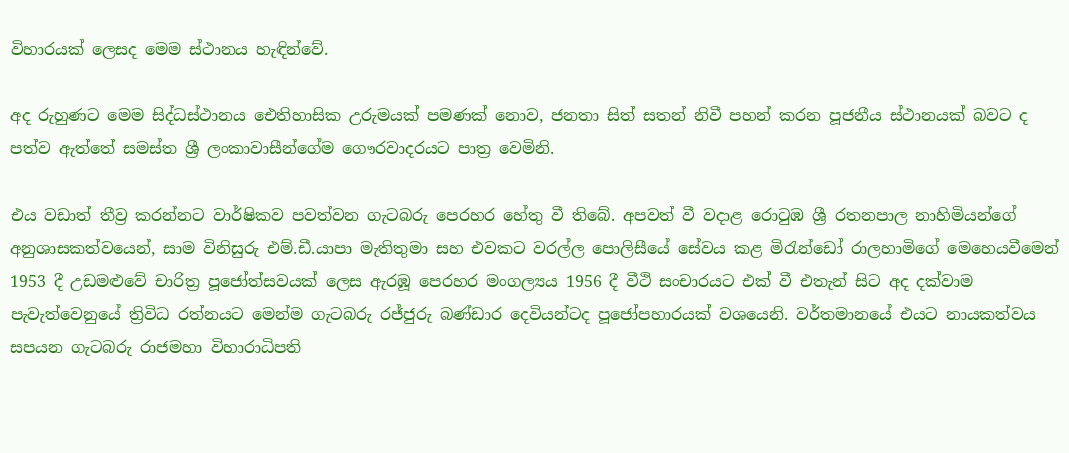විහාරයක් ලෙසද මෙම ස්ථානය හැඳින්වේ.

අද රුහුණට මෙම සිද්ධස්ථානය ඓතිහාසික උරුමයක් පමණක් නොව, ජනතා සිත් සතන් නිවී පහන් කරන පූජනීය ස්ථානයක් බවට ද පත්ව ඇත්තේ සමස්ත ශ්‍රී ලංකාවාසීන්ගේම ගෞරවාදරයට පාත්‍ර වෙමිනි.

එය වඩාත් තීව්‍ර කරන්නට වාර්ෂිකව පවත්වන ගැටබරු පෙරහර හේතු වී තිබේ. අපවත් වී වදාළ රොටුඹ ශ්‍රී රතනපාල නාහිමියන්ගේ අනුශාසකත්වයෙන්, සාම විනිසුරු එම්.ඩී.යාපා මැතිතුමා සහ එවකට වරල්ල පොලිසීයේ සේවය කළ මිරැන්ඩෝ රාලහාමිගේ මෙහෙයවීමෙන් 1953 දී උඩමළුවේ චාරිත්‍ර පූජෝත්සවයක් ලෙස ඇරඹූ පෙරහර මංගල්‍යය 1956 දී වීථි සංචාරයට එක් වී එතැන් සිට අද දක්වාම පැවැත්වෙනුයේ ත්‍රිවිධ රත්නයට මෙන්ම ගැටබරු රජ්ජුරු බණ්ඩාර දෙවියන්ටද පූජෝපහාරයක් වශයෙනි. වර්තමානයේ එයට නායකත්වය සපයන ගැටබරු රාජමහා විහාරාධිපති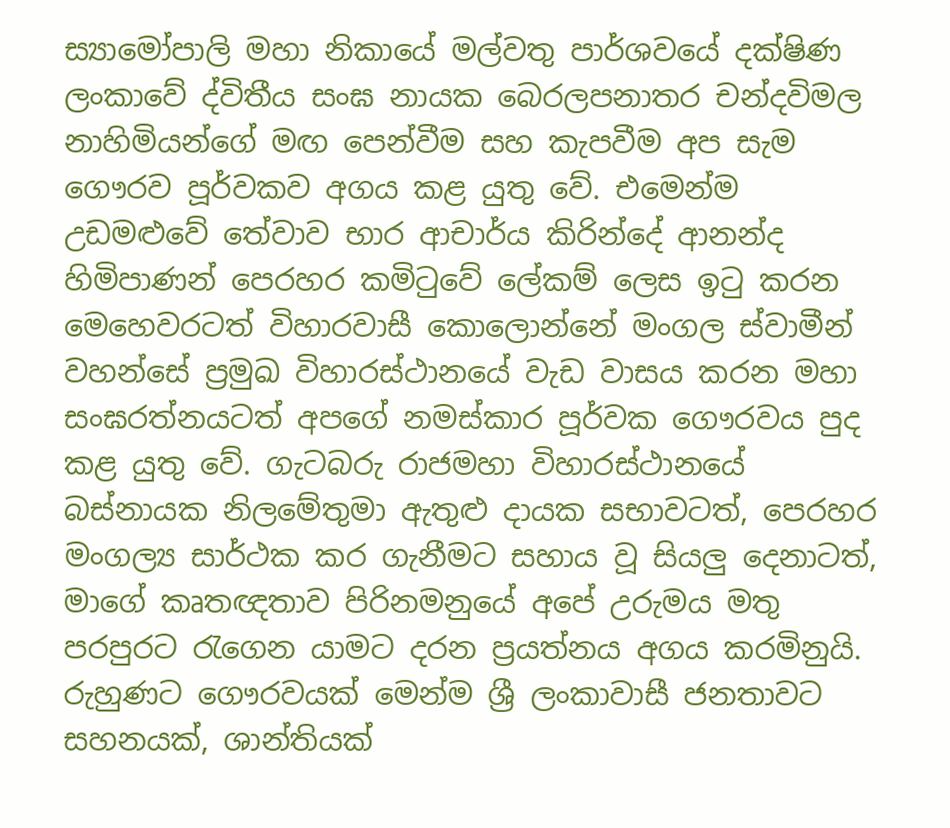ස්‍යාමෝපාලි මහා නිකායේ මල්වතු පාර්ශවයේ දක්ෂිණ ලංකාවේ ද්විතීය සංඝ නායක බෙරලපනාතර චන්දවිමල නාහිමියන්ගේ මඟ පෙන්වීම සහ කැපවීම අප සැම ගෞරව පූර්වකව අගය කළ යුතු වේ. එමෙන්ම උඩමළුවේ තේවාව භාර ආචාර්ය කිරින්දේ ආනන්ද හිමිපාණන් පෙරහර කමිටුවේ ලේකම් ලෙස ඉටු කරන මෙහෙවරටත් විහාරවාසී කොලොන්නේ මංගල ස්වාමීන් වහන්සේ ප්‍රමුඛ විහාරස්ථානයේ වැඩ වාසය කරන මහා සංඝරත්නයටත් අපගේ නමස්කාර පූර්වක ගෞරවය පුද කළ යුතු වේ. ගැටබරු රාජමහා විහාරස්ථානයේ බස්නායක නිලමේතුමා ඇතුළු දායක සභාවටත්, පෙරහර මංගල්‍ය සාර්ථක කර ගැනීමට සහාය වූ සියලු දෙනාටත්, මාගේ කෘතඥතාව පිරිනමනුයේ අපේ උරුමය මතු පරපුරට රැගෙන යාමට දරන ප්‍රයත්නය අගය කරමිනුයි. රුහුණට ගෞරවයක් මෙන්ම ශ්‍රී ලංකාවාසී ජනතාවට සහනයක්, ශාන්තියක්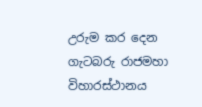උරුම කර දෙන ගැටබරු රාජමහා විහාරස්ථානය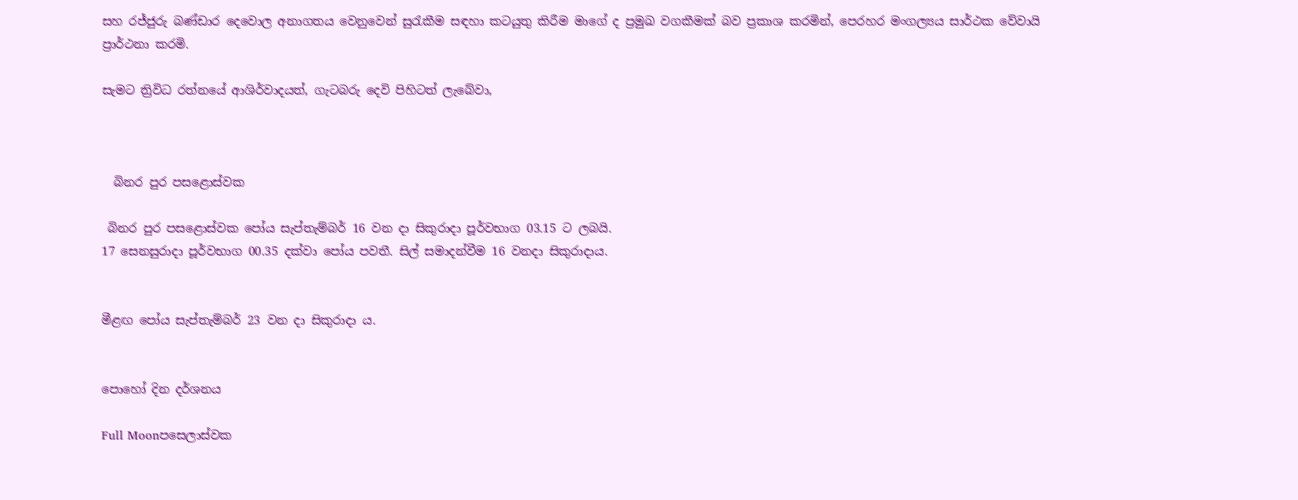සහ රජ්ජුරු බණ්ඩාර දෙවොල අනාගතය වෙනුවෙන් සුරැකීම සඳහා කටයුතු කිරීම මාගේ ද ප්‍රමුඛ වගකීමක් බව ප්‍රකාශ කරමින්, පෙරහර මංගල්‍යය සාර්ථක වේවායි ප්‍රාර්ථනා කරමි.

සැමට ත්‍රිවිධ රත්නයේ ආශිර්වාදයත්, ගැටබරු දෙවි පිහිටත් ලැබේවා,



  බිනර පුර පසළොස්වක

 බිනර පුර පසළොස්වක පෝය සැප්තැම්බර් 16 වන දා සිකුරාදා පූර්වභාග 03.15 ට ලබයි.
17 සෙනසුරාදා පූර්වභාග 00.35 දක්වා පෝය පවතී. සිල් සමාදන්වීම 16 වනදා සිකුරාදාය.


මීළඟ පෝය සැප්තැම්බර් 23 වන දා සිකුරාදා ය.


පොහෝ දින දර්ශනය

Full Moonපසෙලාස්වක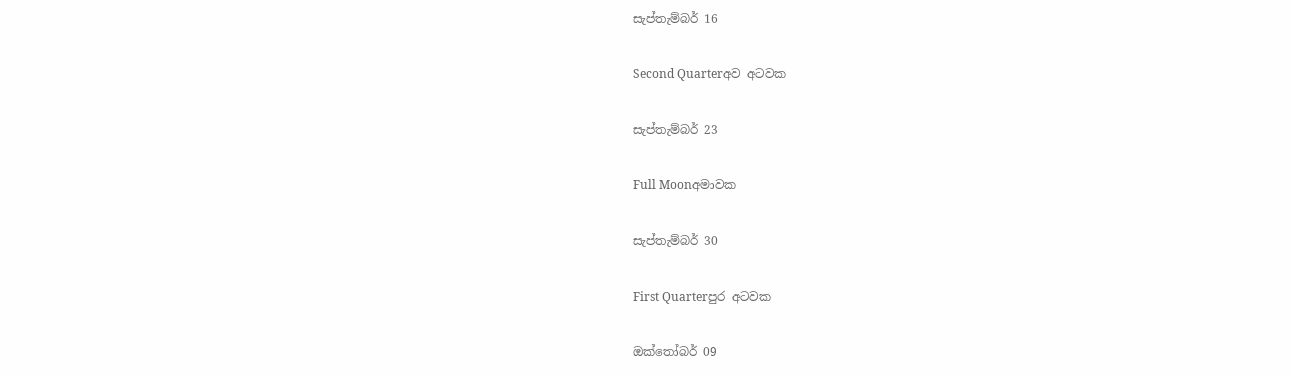සැප්තැම්බර් 16

Second Quarterඅව අටවක

සැප්තැම්බර් 23

Full Moonඅමාවක

සැප්තැම්බර් 30

First Quarterපුර අටවක

ඔක්තෝබර් 09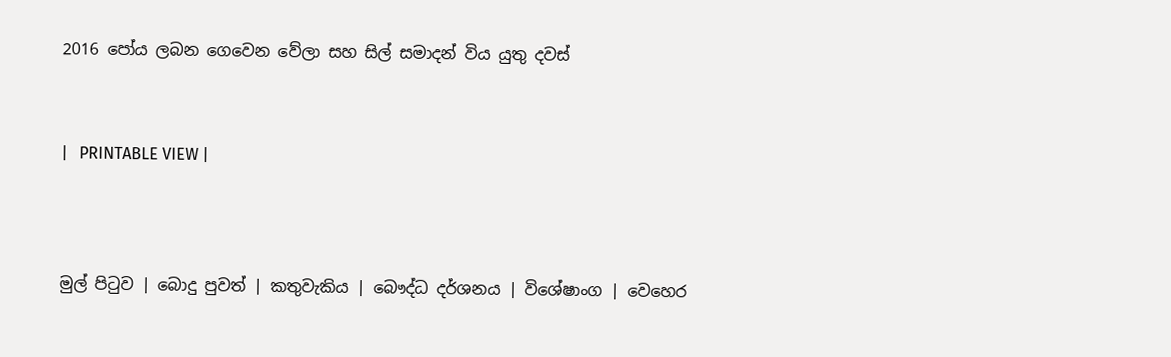2016 පෝය ලබන ගෙවෙන වේලා සහ සිල් සමාදන් විය යුතු දවස්



|   PRINTABLE VIEW |




මුල් පිටුව | බොදු පුවත් | කතුවැකිය | බෞද්ධ දර්ශනය | විශේෂාංග | වෙහෙර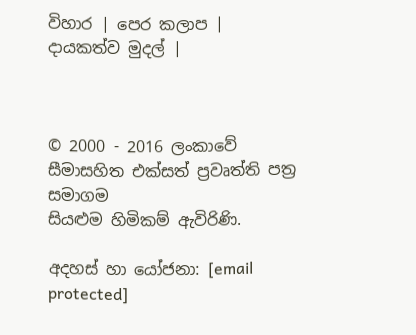විහාර | පෙර කලාප | දායකත්ව මුදල් |



© 2000 - 2016 ලංකාවේ සීමාසහිත එක්සත් ප්‍රවෘත්ති පත්‍ර සමාගම
සියළුම හිමිකම් ඇවිරිණි.

අදහස් හා යෝජනා: [email protected]